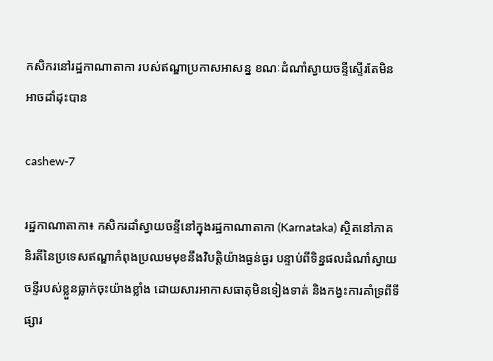កសិករនៅរដ្ឋកាណាតាកា របស់ឥណ្ឌាប្រកាសអាសន្ន ខណៈដំណាំស្វាយចន្ទីស្ទើរតែមិនអាចដាំដុះបាន

cashew-7

រដ្ឋកាណាតាកា៖ កសិករដាំស្វាយចន្ទីនៅក្នុងរដ្ឋកាណាតាកា (Karnataka) ស្ថិតនៅភាគនិរតីនៃប្រទេសឥណ្ឌាកំពុងប្រឈមមុខនឹងវិបត្តិយ៉ាងធ្ងន់ធ្ងរ បន្ទាប់ពីទិន្នផលដំណាំស្វាយចន្ទីរបស់ខ្លួនធ្លាក់ចុះយ៉ាងខ្លាំង ដោយសារអាកាសធាតុមិនទៀងទាត់ និងកង្វះការគាំទ្រពីទីផ្សារ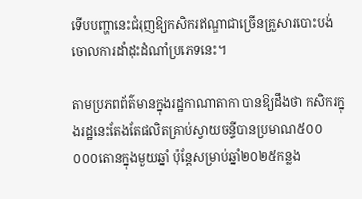ទើបបញ្ហានេះជំរុញឱ្យកសិករឥណ្ឌាជាច្រើនគ្រួសារបោះបង់ចោលការដាំដុះដំណាំប្រភេទនេះ។

តាមប្រភពព័ត៌មានក្នុងរដ្ឋកាណាតាកា បានឱ្យដឹងថា កសិករក្នុងរដ្ឋនេះតែងតែផលិតគ្រាប់ស្វាយចន្ទីបានប្រមាណ៥០០ ០០០តោនក្នុងមួយឆ្នាំ ប៉ុន្តែសម្រាប់ឆ្នាំ២០២៥កន្លង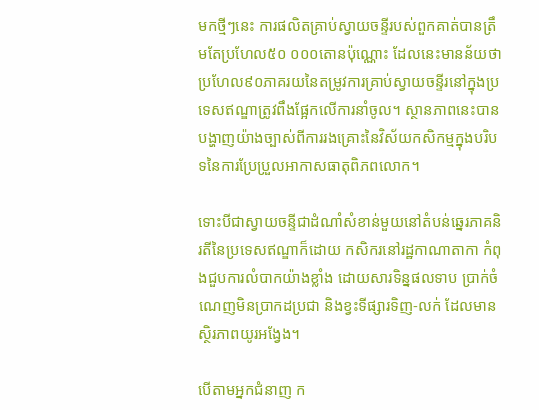មកថ្មីៗនេះ ការផលិតគ្រាប់ស្វាយចន្ទីរបស់ពួកគាត់បានត្រឹមតែប្រហែល៥០ ០០០តោនប៉ុណ្ណោះ ដែលនេះមានន័យថា ប្រហែល៩០ភាគរយនៃតម្រូវការគ្រាប់ស្វាយចន្ទីរនៅក្នុងប្រទេសឥណ្ឌាត្រូវពឹងផ្អែកលើការនាំចូល។ ស្ថានភាពនេះបានបង្ហាញយ៉ាងច្បាស់ពីការរងគ្រោះនៃវិស័យកសិកម្មក្នុងបរិបទនៃការប្រែប្រួលអាកាសធាតុពិភពលោក។

ទោះបីជាស្វាយចន្ទីជាដំណាំសំខាន់មួយនៅតំបន់ឆ្នេរភាគនិរតីនៃប្រទេសឥណ្ឌាក៏ដោយ កសិករនៅរដ្ឋកាណាតាកា កំពុងជួបការលំបាកយ៉ាងខ្លាំង ដោយសារទិន្នផលទាប ប្រាក់ចំណេញមិនប្រាកដប្រជា និងខ្វះទីផ្សារទិញ-លក់ ដែលមានស្ថិរភាពយូរអង្វែង។

បើតាមអ្នកជំនាញ ក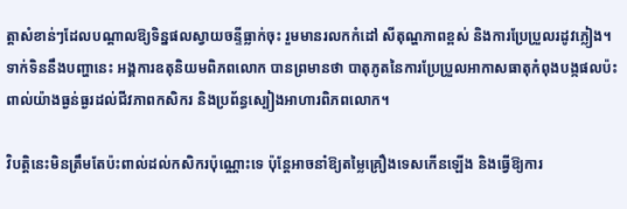ត្តាសំខាន់ៗដែលបណ្ដាលឱ្យទិន្នផលស្វាយចន្ទីធ្លាក់ចុះ រួមមានរលកកំដៅ សីតុណ្ហភាពខ្ពស់ និងការប្រែប្រួលរដូវភ្លៀង។ ទាក់ទិននឹងបញ្ហានេះ អង្គការឧតុនិយមពិភពលោក បានព្រមានថា បាតុភូតនៃការប្រែប្រួលអាកាសធាតុកំពុងបង្កផលប៉ះពាល់យ៉ាងធ្ងន់ធ្ងរដល់ជីវភាពកសិករ និងប្រព័ន្ធស្បៀងអាហារពិភពលោក។

វិបត្តិនេះមិនត្រឹមតែប៉ះពាល់ដល់កសិករប៉ុណ្ណោះទេ ប៉ុន្តែអាចនាំឱ្យតម្លៃគ្រឿងទេសកើនឡើង និងធ្វើឱ្យការ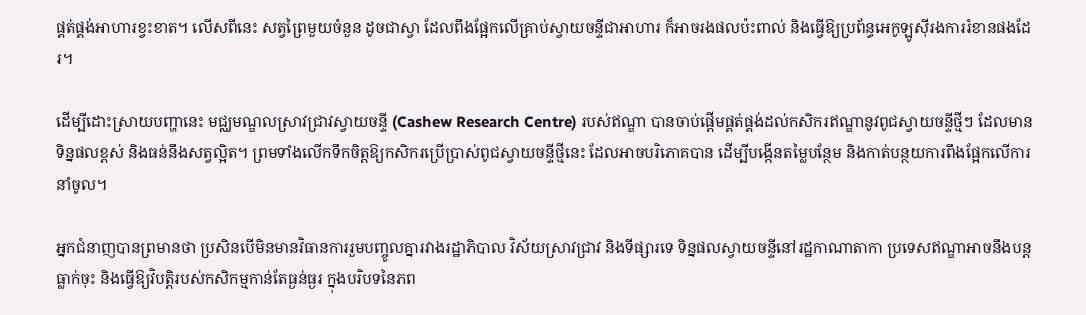ផ្គត់ផ្គង់អាហារខ្វះខាត។ លើសពីនេះ សត្វព្រៃមួយចំនួន ដូចជាស្វា ដែលពឹងផ្អែកលើគ្រាប់ស្វាយចន្ទីជាអាហារ ក៏អាចរងផលប៉ះពាល់ និងធ្វើឱ្យប្រព័ន្ធអេកូឡូស៊ីរងការរំខានផងដែរ។

ដើម្បីដោះស្រាយបញ្ហានេះ មជ្ឈមណ្ឌលស្រាវជ្រាវស្វាយចន្ទី (Cashew Research Centre) របស់ឥណ្ឌា បានចាប់ផ្តើមផ្គត់ផ្គង់ដល់កសិករឥណ្ឌានូវពូជស្វាយចន្ទីថ្មីៗ ដែលមានទិន្នផលខ្ពស់ និងធន់នឹងសត្វល្អិត។ ព្រមទាំងលើកទឹកចិត្តឱ្យកសិករប្រើប្រាស់ពូជស្វាយចន្ទីថ្មីនេះ ដែលអាចបរិភោគបាន ដើម្បីបង្កើនតម្លៃបន្ថែម និងកាត់បន្ថយការពឹងផ្អែកលើការនាំចូល។

អ្នកជំនាញបានព្រមានថា ប្រសិនបើមិនមានវិធានការរួមបញ្ចូលគ្នារវាងរដ្ឋាភិបាល វិស័យស្រាវជ្រាវ និងទីផ្សារទេ ទិន្នផលស្វាយចន្ទីនៅរដ្ឋកាណាតាកា ប្រទេសឥណ្ឌាអាចនឹងបន្តធ្លាក់ចុះ និងធ្វើឱ្យវិបត្តិរបស់កសិកម្មកាន់តែធ្ងន់ធ្ងរ ក្នុងបរិបទនៃភព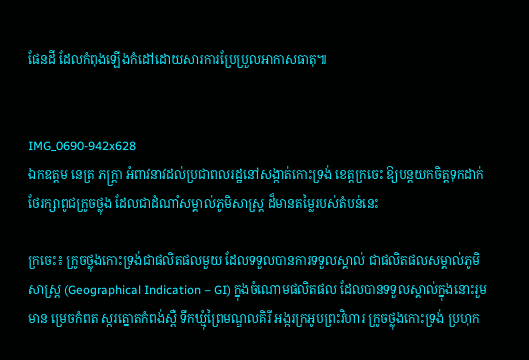ផែនដី ដែលកំពុងឡើងកំដៅដោយសារការប្រែប្រួលអាកាសធាតុ៕


IMG_0690-942x628
ឯកឧត្តម នេត្រ ភក្ត្រា អំពាវនាវដល់ប្រជាពលរដ្ឋនៅសង្កាត់កោះទ្រង់ ខេត្តក្រចេះ ឱ្យបន្តយកចិត្តទុកដាក់ថែរក្សាពូជក្រូចថ្លុង ដែលជាដំណាំសម្គាល់ភូមិសាស្ត្រ ដ៏មានតម្លៃរបស់តំបន់នេះ

ក្រចេះ៖ ក្រូចថ្លុងកោះទ្រង់ជាផលិតផលមួយ ដែលទទួលបានការទទួលស្គាល់ ជាផលិតផលសម្គាល់ភូមិសាស្ត្រ (Geographical Indication – GI) ក្នុងចំណោមផលិតផល ដែលបានទទួលស្គាល់ក្នុងនោះរួមមាន ម្រេចកំពត ស្ករត្នោតកំពង់ស្ពឺ ទឹកឃ្មុំព្រៃមណ្ឌលគិរី អង្ករក្រអូបព្រះវិហារ ក្រូចថ្លុងកោះទ្រង់ ប្រហុក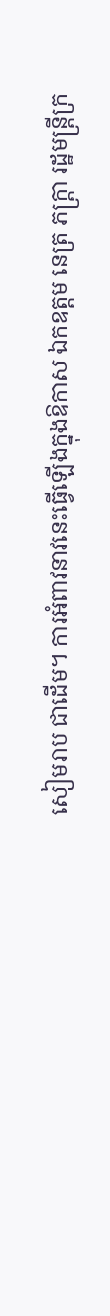សៀមរាប ជាដើម។ ការអំពាវនាវនេះធ្វើឡើងក្នុងឱកាស ឯកឧត្តម នេត្រ ភក្ត្រា រដ្ឋមន្រ្តីក្រ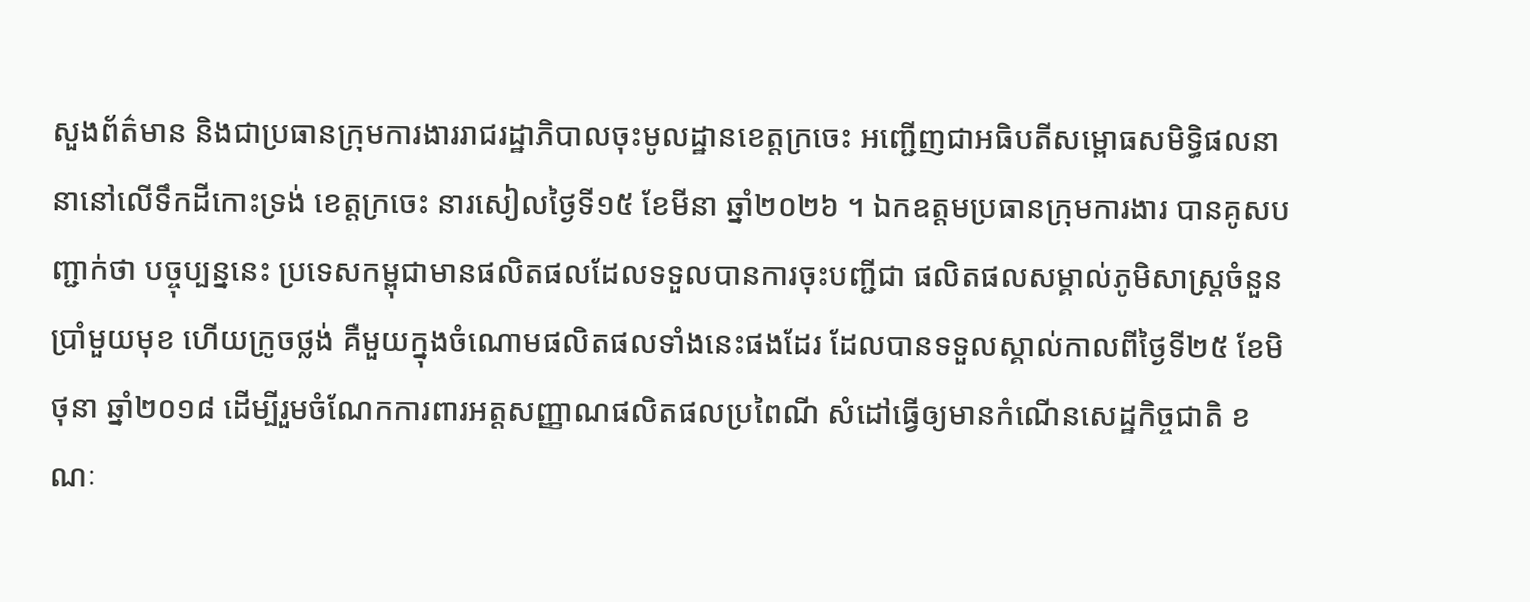សួងព័ត៌មាន និងជាប្រធានក្រុមការងាររាជរដ្ឋាភិបាលចុះមូលដ្ឋានខេត្តក្រចេះ អញ្ជើញជាអធិបតីសម្ពោធសមិទ្ធិផលនានានៅលើទឹកដីកោះទ្រង់ ខេត្តក្រចេះ នារសៀលថ្ងៃទី១៥ ខែមីនា ឆ្នាំ២០២៦ ។ ឯកឧត្តមប្រធានក្រុមការងារ បានគូសបញ្ជាក់ថា បច្ចុប្បន្ននេះ ប្រទេសកម្ពុជាមានផលិតផលដែលទទួលបានការចុះបញ្ជីជា ផលិតផលសម្គាល់ភូមិសាស្ត្រចំនួនប្រាំមួយមុខ ហើយក្រូចថ្លង់ គឺមួយក្នុងចំណោមផលិតផលទាំងនេះផងដែរ ដែលបានទទួលស្គាល់កាលពីថ្ងៃទី២៥ ខែមិថុនា ឆ្នាំ២០១៨ ដើម្បីរួមចំណែកការពារអត្តសញ្ញាណផលិតផលប្រពៃណី សំដៅធ្វើឲ្យមានកំណើនសេដ្ឋកិច្ចជាតិ ខណៈ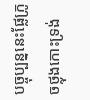បច្ចុប្បន្ននេះផ្លែក្រូចថ្លុងកោះទ្រង់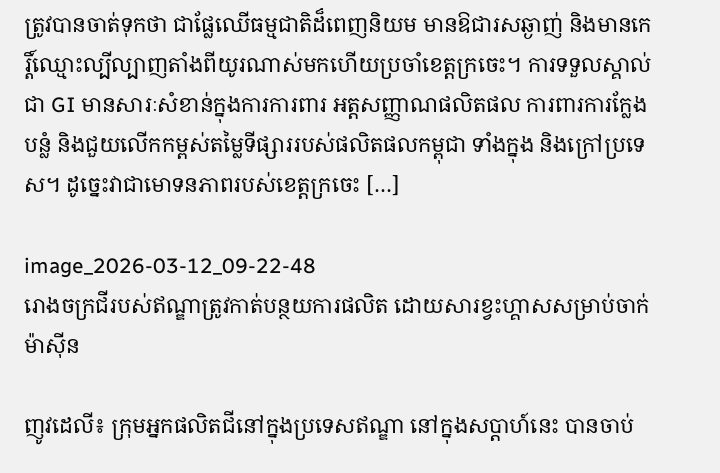ត្រូវបានចាត់ទុកថា ជាផ្លែឈើធម្មជាតិដ៏ពេញនិយម មានឱជារសឆ្ងាញ់ និងមានកេរ្តិ៍ឈ្មោះល្បីល្បាញតាំងពីយូរណាស់មកហើយប្រចាំខេត្តក្រចេះ។ ការទទួលស្គាល់ជា GI មានសារៈសំខាន់ក្នុងការការពារ អត្តសញ្ញាណផលិតផល ការពារការក្លែងបន្លំ និងជួយលើកកម្ពស់តម្លៃទីផ្សាររបស់ផលិតផលកម្ពុជា ទាំងក្នុង និងក្រៅប្រទេស។ ដូច្នេះវាជាមោទនភាពរបស់ខេត្តក្រចេះ […]

image_2026-03-12_09-22-48
រោងចក្រជីរបស់ឥណ្ឌាត្រូវកាត់បន្ថយការផលិត ដោយសារខ្វះហ្គាសសម្រាប់ចាក់ម៉ាស៊ីន

ញូវដេលី៖ ក្រុមអ្នកផលិតជីនៅក្នុងប្រទេសឥណ្ឌា នៅក្នុងសប្តាហ៍នេះ បានចាប់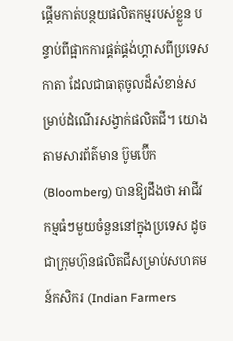ផ្តើមកាត់បន្ថយផលិតកម្មរបស់ខ្លួន បន្ទាប់ពីផ្អាកការផ្គត់ផ្គង់ហ្គាសពីប្រទេសកាតា ដែលជាធាតុចូលដ៏សំខាន់សម្រាប់ដំណើរសង្វាក់ផលិតជី។ យោងតាមសារព័ត៌មាន ប៊ូមប៊ើក (Bloomberg) បានឱ្យដឹងថា អាជីវកម្មធំៗមួយចំនួននៅក្នុងប្រទេស ដូចជាក្រុមហ៊ុនផលិតជីសម្រាប់សហគមន៍កសិករ (Indian Farmers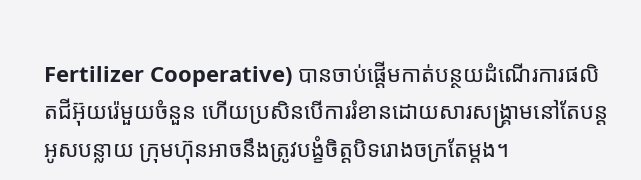Fertilizer Cooperative) បានចាប់ផ្តើមកាត់បន្ថយដំណើរការផលិតជីអ៊ុយរ៉េមួយចំនួន ហើយប្រសិនបើការរំខានដោយសារសង្គ្រាមនៅតែបន្តអូសបន្លាយ ក្រុមហ៊ុនអាចនឹងត្រូវបង្ខំចិត្តបិទរោងចក្រតែម្តង។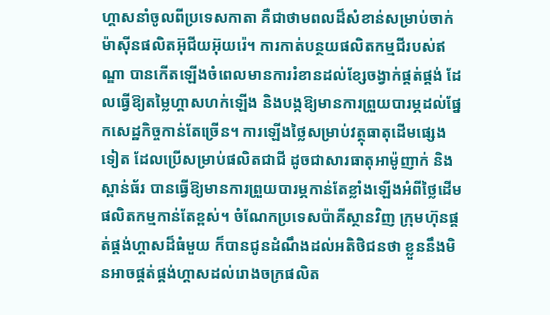ហ្គាសនាំចូលពីប្រទេសកាតា គឺជាថាមពលដ៏សំខាន់សម្រាប់ចាក់ម៉ាស៊ីនផលិតអ៊ុជីយអ៊ុយរ៉េ។ ការកាត់បន្ថយផលិតកម្មជីរបស់ឥណ្ឌា បានកើតឡើងចំពេលមានការរំខានដល់ខ្សែចង្វាក់ផ្គត់ផ្គង់ ដែលធ្វើឱ្យតម្លៃហ្គាសហក់ឡើង និងបង្កឱ្យមានការព្រួយបារម្ភដល់ផ្នែកសេដ្ឋកិច្ចកាន់តែច្រើន។ ការឡើងថ្លៃសម្រាប់វត្ថុធាតុដើមផ្សេងទៀត ដែលប្រើសម្រាប់ផលិតជាជី ដូចជាសារធាតុអាម៉ូញាក់ និងស្ពាន់ធ័រ បានធ្វើឱ្យមានការព្រួយបារម្ភកាន់តែខ្លាំងឡើងអំពីថ្លៃដើមផលិតកម្មកាន់តែខ្ពស់។ ចំណែកប្រទេសប៉ាគីស្ថានវិញ ក្រុមហ៊ុនផ្គត់ផ្គង់ហ្គាសដ៏ធំមួយ ក៏បានជូនដំណឹងដល់អតិថិជនថា ខ្លួននឹងមិនអាចផ្គត់ផ្គង់ហ្គាសដល់រោងចក្រផលិត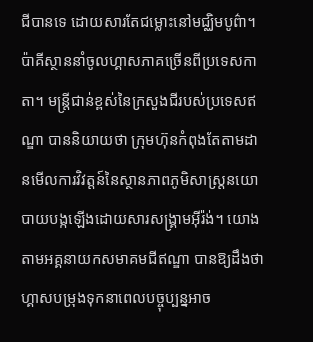ជីបានទេ ដោយសារតែជម្លោះនៅមជ្ឈិមបូព៌ា។ ប៉ាគីស្ថាននាំចូលហ្គាសភាគច្រើនពីប្រទេសកាតា។ មន្ត្រីជាន់ខ្ពស់នៃក្រសួងជីរបស់ប្រទេសឥណ្ឌា បាននិយាយថា ក្រុមហ៊ុនកំពុងតែតាមដានមើលការវិវត្តន៍នៃស្ថានភាពភូមិសាស្ត្រនយោបាយបង្កឡើងដោយសារសង្គ្រាមអ៊ីរ៉ង់។ យោងតាមអគ្គនាយកសមាគមជីឥណ្ឌា បានឱ្យដឹងថា ហ្គាសបម្រុងទុកនាពេលបច្ចុប្បន្នអាច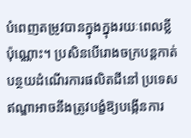បំពេញតម្រូវបានក្នុងក្នុងរយៈពេលខ្លីប៉ុណ្ណោះ។ ប្រសិនបើរោងចក្របន្តកាត់បន្ថយដំណើរការផលិតជីនៅ ប្រទេសឥណ្ឌាអាចនឹងត្រូវបង្ខំឱ្យបង្កើនការ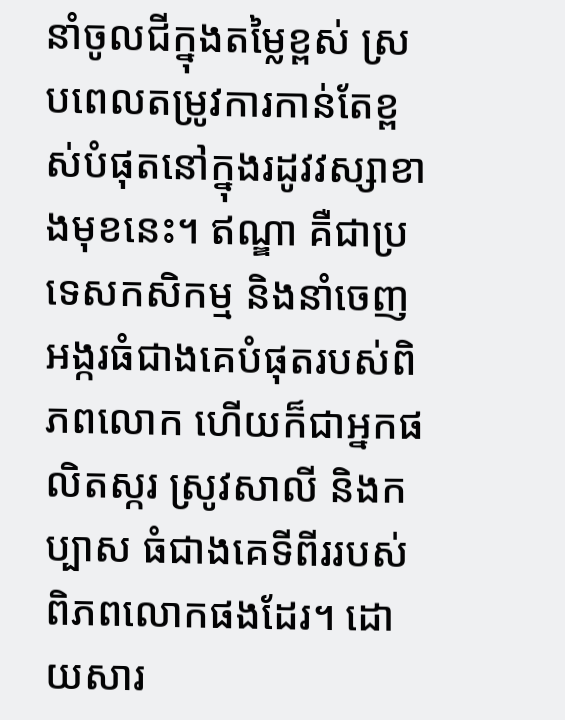នាំចូលជីក្នុងតម្លៃខ្ពស់ ស្របពេលតម្រូវការកាន់តែខ្ពស់បំផុតនៅក្នុងរដូវវស្សាខាងមុខនេះ។ ឥណ្ឌា គឺជាប្រទេសកសិកម្ម និងនាំចេញអង្ករធំជាងគេបំផុតរបស់ពិភពលោក ហើយក៏ជាអ្នកផលិតស្ករ ស្រូវសាលី និងកប្បាស ធំជាងគេទីពីររបស់ពិភពលោកផងដែរ។ ដោយសារ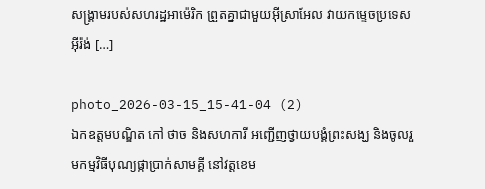សង្គ្រាមរបស់សហរដ្ឋអាម៉េរិក ព្រួតគ្នាជាមួយអ៊ីស្រាអែល វាយកម្ទេចប្រទេសអ៊ីរ៉ង់ […]

photo_2026-03-15_15-41-04 (2)
ឯកឧត្តមបណ្ឌិត កៅ ថាច និងសហការី អញ្ជើញថ្វាយបង្គំព្រះសង្ឃ និងចូលរួមកម្មវិធីបុណ្យផ្កាប្រាក់សាមគ្គី នៅវត្តខេម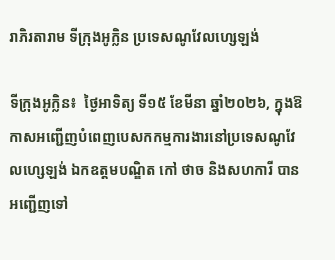រាភិរតារាម ទីក្រុងអូក្លិន ប្រទេសណូវែលហ្សេឡង់

ទីក្រុងអូក្លិន៖  ថ្ងៃអាទិត្យ ទី១៥ ខែមីនា ឆ្នាំ២០២៦, ក្នុងឱកាសអញ្ជើញបំពេញបេសកកម្មការងារនៅប្រទេសណូវែលហ្សេឡង់ ឯកឧត្តមបណ្ឌិត កៅ ថាច និងសហការី បានអញ្ជើញទៅ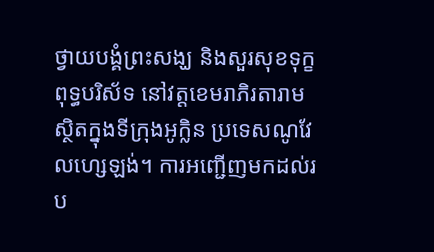ថ្វាយបង្គំព្រះសង្ឃ និងសួរសុខទុក្ខពុទ្ធបរិស័ទ នៅវត្តខេមរាភិរតារាម ស្ថិតក្នុងទីក្រុងអូក្លិន ប្រទេសណូវែលហ្សេឡង់។ ការអញ្ជើញមកដល់រប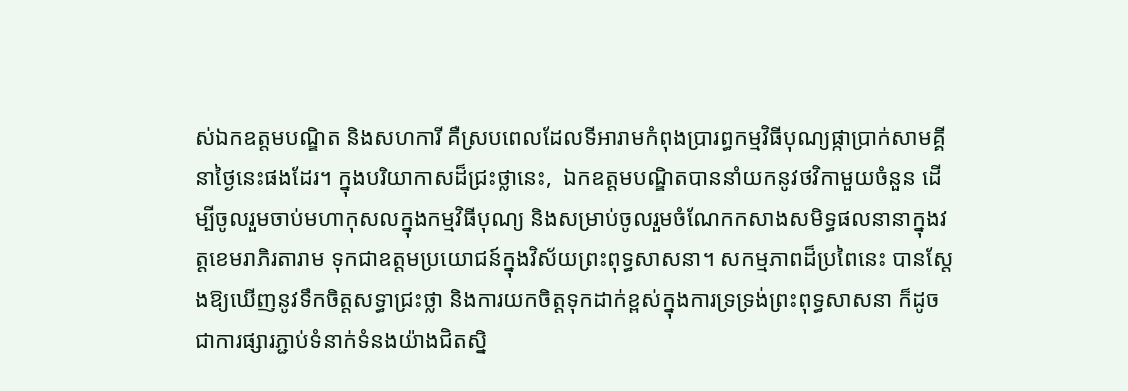ស់ឯកឧត្តមបណ្ឌិត និងសហការី គឺស្របពេលដែលទីអារាមកំពុងប្រារព្ធកម្មវិធីបុណ្យផ្កាប្រាក់សាមគ្គី នាថ្ងៃនេះផងដែរ។ ក្នុងបរិយាកាសដ៏ជ្រះថ្លានេះ,  ឯកឧត្តមបណ្ឌិតបាននាំយកនូវថវិកាមួយចំនួន ដើម្បីចូលរួមចាប់មហាកុសលក្នុងកម្មវិធីបុណ្យ និងសម្រាប់ចូលរួមចំណែកកសាងសមិទ្ធផលនានាក្នុងវត្តខេមរាភិរតារាម ទុកជាឧត្តមប្រយោជន៍ក្នុងវិស័យព្រះពុទ្ធសាសនា។ សកម្មភាពដ៏ប្រពៃនេះ បានស្តែងឱ្យឃើញនូវទឹកចិត្តសទ្ធាជ្រះថ្លា និងការយកចិត្តទុកដាក់ខ្ពស់ក្នុងការទ្រទ្រង់ព្រះពុទ្ធសាសនា ក៏ដូចជាការផ្សារភ្ជាប់ទំនាក់ទំនងយ៉ាងជិតស្និ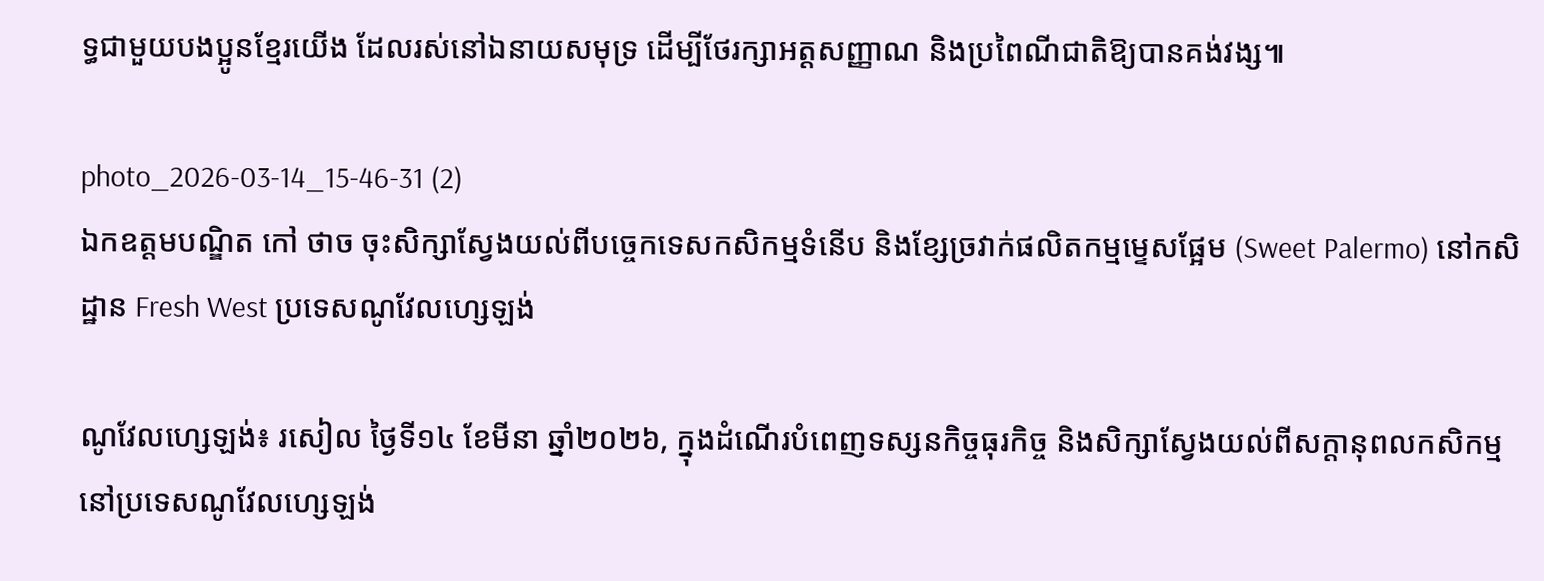ទ្ធជាមួយបងប្អូនខ្មែរយើង ដែលរស់នៅឯនាយសមុទ្រ ដើម្បីថែរក្សាអត្តសញ្ញាណ និងប្រពៃណីជាតិឱ្យបានគង់វង្ស៕

photo_2026-03-14_15-46-31 (2)
ឯកឧត្តមបណ្ឌិត កៅ ថាច ចុះសិក្សាស្វែងយល់ពីបច្ចេកទេសកសិកម្មទំនើប និងខ្សែច្រវាក់ផលិតកម្មម្ទេសផ្អែម (Sweet Palermo) នៅកសិដ្ឋាន Fresh West ប្រទេសណូវែលហ្សេឡង់

ណូវែលហ្សេឡង់៖ រសៀល ថ្ងៃទី១៤ ខែមីនា ឆ្នាំ២០២៦, ក្នុងដំណើរបំពេញទស្សនកិច្ចធុរកិច្ច និងសិក្សាស្វែងយល់ពីសក្តានុពលកសិកម្មនៅប្រទេសណូវែលហ្សេឡង់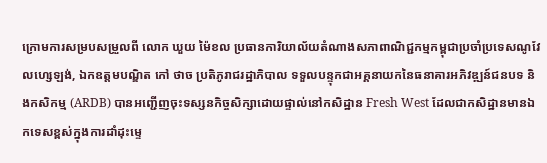ក្រោមការសម្របសម្រួលពី លោក ឃួយ ម៉ៃខល ប្រធានការិយាល័យតំណាងសភាពាណិជ្ជកម្មកម្ពុជាប្រចាំប្រទេសណូវែលហ្សេឡង់, ឯកឧត្តមបណ្ឌិត កៅ ថាច ប្រតិភូរាជរដ្ឋាភិបាល ទទួលបន្ទុកជាអគ្គនាយកនៃធនាគារអភិវឌ្ឍន៍ជនបទ និងកសិកម្ម (ARDB) បានអញ្ជើញចុះទស្សនកិច្ចសិក្សាដោយផ្ទាល់នៅកសិដ្ឋាន Fresh West ដែលជាកសិដ្ឋានមានឯកទេសខ្ពស់ក្នុងការដាំដុះម្ទេ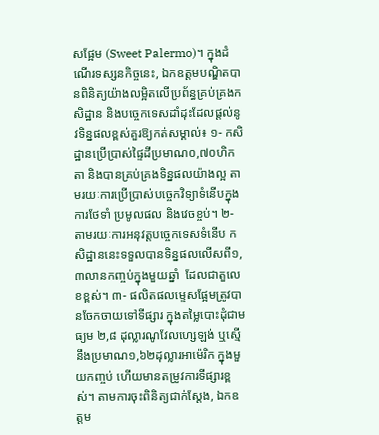សផ្អែម (Sweet Palermo)។ ក្នុងដំណើរទស្សនកិច្ចនេះ, ឯកឧត្តមបណ្ឌិតបានពិនិត្យយ៉ាងលម្អិតលើប្រព័ន្ធគ្រប់គ្រងកសិដ្ឋាន និងបច្ចេកទេសដាំដុះដែលផ្តល់នូវទិន្នផលខ្ពស់គួរឱ្យកត់សម្គាល់៖ ១- កសិដ្ឋានប្រើប្រាស់ផ្ទៃដីប្រមាណ០,៧០ហិកតា និងបានគ្រប់គ្រងទិន្នផលយ៉ាងល្អ តាមរយៈការប្រើប្រាស់បច្ចេកវិទ្យាទំនើបក្នុងការថែទាំ ប្រមូលផល និងវេចខ្ចប់។ ២-  តាមរយៈការអនុវត្តបច្ចេកទេសទំនេីប កសិដ្ឋាននេះទទួលបានទិន្នផលលើសពី១,៣លានកញ្ចប់ក្នុងមួយឆ្នាំ  ដែលជាតួលេខខ្ពស់។ ៣- ផលិតផលម្ទេសផ្អែមត្រូវបានចែកចាយទៅទីផ្សារ ក្នុងតម្លៃបោះដុំជាមធ្យម ២,៨ ដុល្លារណូវែលហ្សេឡង់ ឬស្មើនឹងប្រមាណ១,៦២ដុល្លារអាម៉េរិក ក្នុងមួយកញ្ចប់ ហេីយមានតម្រូវការទីផ្សារខ្ពស់។ តាមការចុះពិនិត្យជាក់ស្តែង, ឯកឧត្តម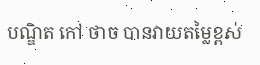បណ្ឌិត កៅ ថាច បានវាយតម្លៃខ្ពស់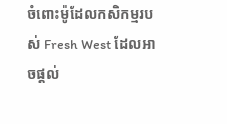ចំពោះម៉ូដែលកសិកម្មរបស់ Fresh West ដែលអាចផ្តល់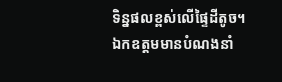ទិន្នផលខ្ពស់លើផ្ទៃដីតូច។ ឯកឧត្តមមានបំណងនាំ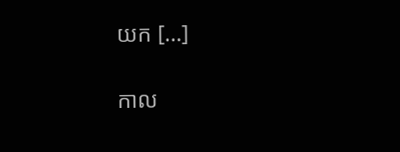យក […]

កាល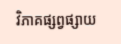វិភាគផ្សព្វផ្សាយ